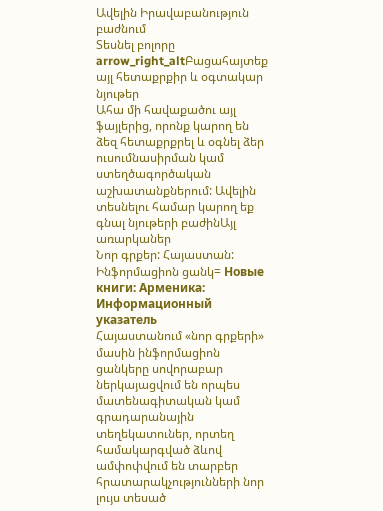Ավելին Իրավաբանություն բաժնում
Տեսնել բոլորը arrow_right_altԲացահայտեք այլ հետաքրքիր և օգտակար նյութեր
Ահա մի հավաքածու այլ ֆայլերից, որոնք կարող են ձեզ հետաքրքրել և օգնել ձեր ուսումնասիրման կամ ստեղծագործական աշխատանքներում: Ավելին տեսնելու համար կարող եք գնալ նյութերի բաժինԱյլ առարկաներ
Նոր գրքեր: Հայաստան: Ինֆորմացիոն ցանկ= Новые книги: Арменика: Информационный указатель
Հայաստանում «նոր գրքերի» մասին ինֆորմացիոն ցանկերը սովորաբար ներկայացվում են որպես մատենագիտական կամ գրադարանային տեղեկատուներ, որտեղ համակարգված ձևով ամփոփվում են տարբեր հրատարակչությունների նոր լույս տեսած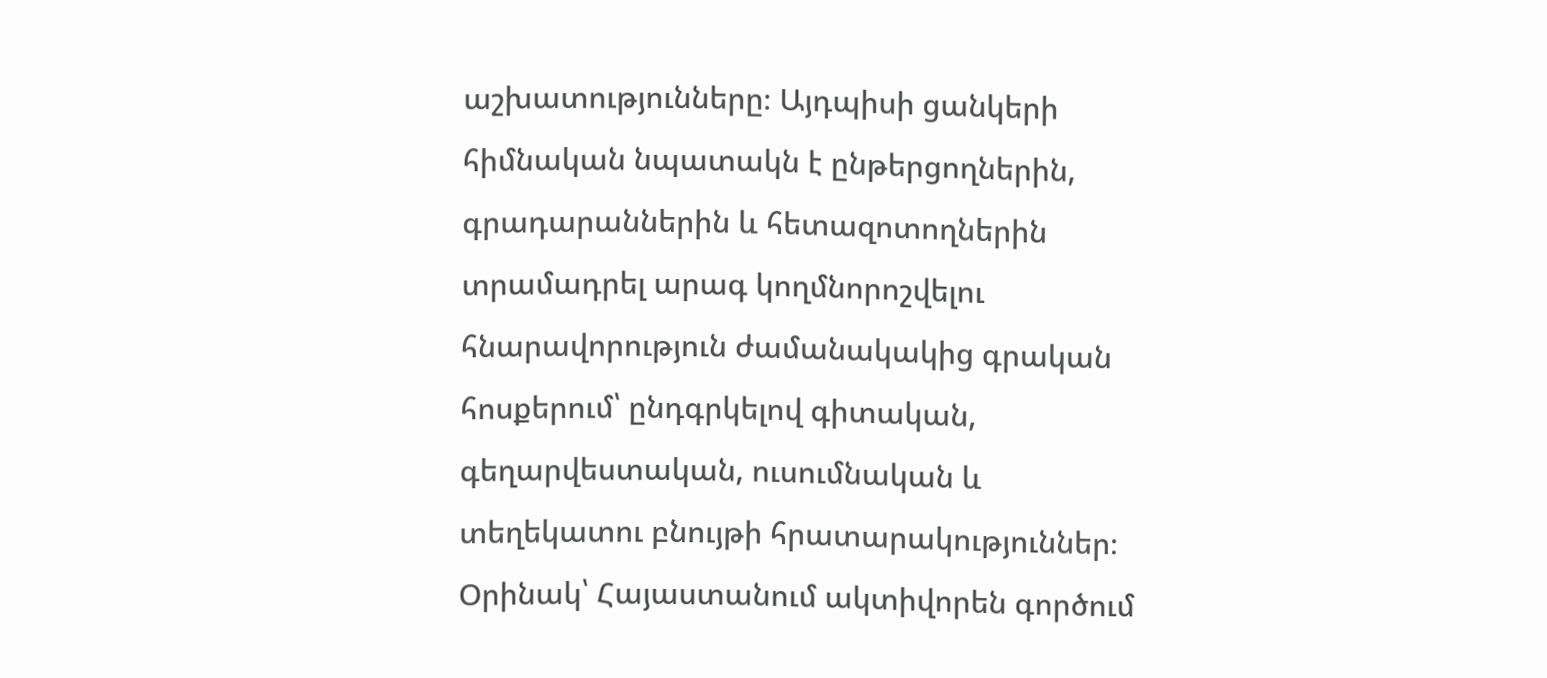աշխատությունները։ Այդպիսի ցանկերի հիմնական նպատակն է ընթերցողներին, գրադարաններին և հետազոտողներին տրամադրել արագ կողմնորոշվելու հնարավորություն ժամանակակից գրական հոսքերում՝ ընդգրկելով գիտական, գեղարվեստական, ուսումնական և տեղեկատու բնույթի հրատարակություններ։ Օրինակ՝ Հայաստանում ակտիվորեն գործում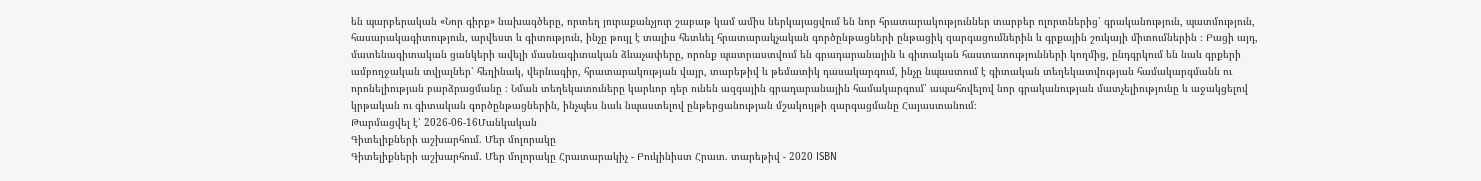են պարբերական «Նոր գիրք» նախագծերը, որտեղ յուրաքանչյուր շաբաթ կամ ամիս ներկայացվում են նոր հրատարակություններ տարբեր ոլորտներից՝ գրականություն, պատմություն, հասարակագիտություն, արվեստ և գիտություն, ինչը թույլ է տալիս հետևել հրատարակչական գործընթացների ընթացիկ զարգացումներին և գրքային շուկայի միտումներին ։ Բացի այդ, մատենագիտական ցանկերի ավելի մասնագիտական ձևաչափերը, որոնք պատրաստվում են գրադարանային և գիտական հաստատությունների կողմից, ընդգրկում են նաև գրքերի ամբողջական տվյալներ՝ հեղինակ, վերնագիր, հրատարակության վայր, տարեթիվ և թեմատիկ դասակարգում, ինչը նպաստում է գիտական տեղեկատվության համակարգմանն ու որոնելիության բարձրացմանը ։ Նման տեղեկատուները կարևոր դեր ունեն ազգային գրադարանային համակարգում՝ ապահովելով նոր գրականության մատչելիությունը և աջակցելով կրթական ու գիտական գործընթացներին, ինչպես նաև նպաստելով ընթերցանության մշակույթի զարգացմանը Հայաստանում։
Թարմացվել է՝ 2026-06-16Մանկական
Գիտելիքների աշխարհում. Մեր մոլորակը
Գիտելիքների աշխարհում. Մեր մոլորակը Հրատարակիչ - Բուկինիստ Հրատ. տարեթիվ - 2020 ISBN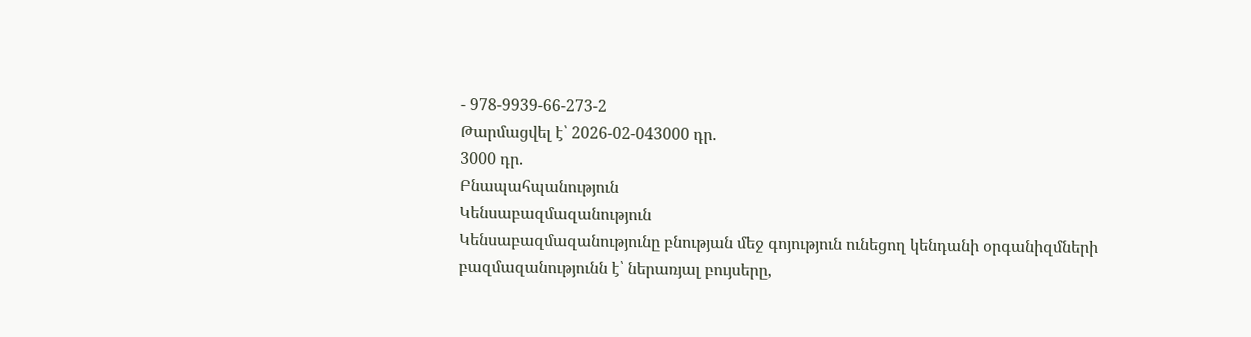- 978-9939-66-273-2
Թարմացվել է՝ 2026-02-043000 դր.
3000 դր.
Բնապահպանություն
Կենսաբազմազանություն
Կենսաբազմազանությունը բնության մեջ գոյություն ունեցող կենդանի օրգանիզմների բազմազանությունն է՝ ներառյալ բույսերը,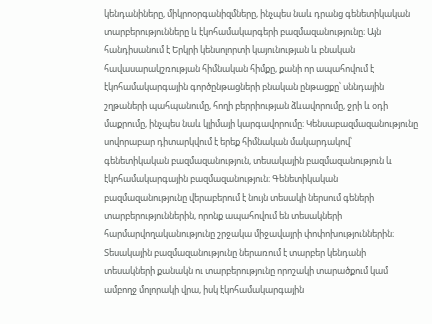կենդանիները, միկրոօրգանիզմները, ինչպես նաև դրանց գենետիկական տարբերությունները և էկոհամակարգերի բազմազանությունը։ Այն հանդիսանում է Երկրի կենսոլորտի կայունության և բնական հավասարակշռության հիմնական հիմքը, քանի որ ապահովում է էկոհամակարգային գործընթացների բնական ընթացքը՝ սննդային շղթաների պահպանումը, հողի բերրիության ձևավորումը, ջրի և օդի մաքրումը, ինչպես նաև կլիմայի կարգավորումը։ Կենսաբազմազանությունը սովորաբար դիտարկվում է երեք հիմնական մակարդակով՝ գենետիկական բազմազանություն, տեսակային բազմազանություն և էկոհամակարգային բազմազանություն։ Գենետիկական բազմազանությունը վերաբերում է նույն տեսակի ներսում գեների տարբերություններին, որոնք ապահովում են տեսակների հարմարվողականությունը շրջակա միջավայրի փոփոխություններին։ Տեսակային բազմազանությունը ներառում է տարբեր կենդանի տեսակների քանակն ու տարբերությունը որոշակի տարածքում կամ ամբողջ մոլորակի վրա, իսկ էկոհամակարգային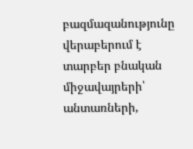բազմազանությունը վերաբերում է տարբեր բնական միջավայրերի՝ անտառների,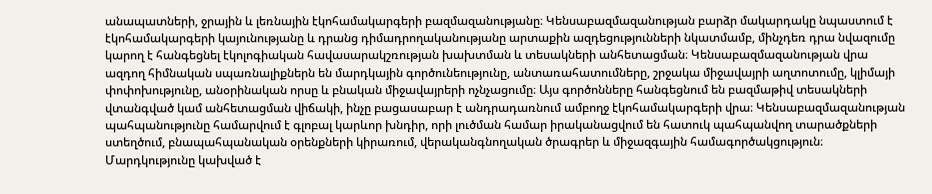անապատների, ջրային և լեռնային էկոհամակարգերի բազմազանությանը։ Կենսաբազմազանության բարձր մակարդակը նպաստում է էկոհամակարգերի կայունությանը և դրանց դիմադրողականությանը արտաքին ազդեցությունների նկատմամբ, մինչդեռ դրա նվազումը կարող է հանգեցնել էկոլոգիական հավասարակշռության խախտման և տեսակների անհետացման։ Կենսաբազմազանության վրա ազդող հիմնական սպառնալիքներն են մարդկային գործունեությունը, անտառահատումները, շրջակա միջավայրի աղտոտումը, կլիմայի փոփոխությունը, անօրինական որսը և բնական միջավայրերի ոչնչացումը։ Այս գործոնները հանգեցնում են բազմաթիվ տեսակների վտանգված կամ անհետացման վիճակի, ինչը բացասաբար է անդրադառնում ամբողջ էկոհամակարգերի վրա։ Կենսաբազմազանության պահպանությունը համարվում է գլոբալ կարևոր խնդիր, որի լուծման համար իրականացվում են հատուկ պահպանվող տարածքների ստեղծում, բնապահպանական օրենքների կիրառում, վերականգնողական ծրագրեր և միջազգային համագործակցություն։ Մարդկությունը կախված է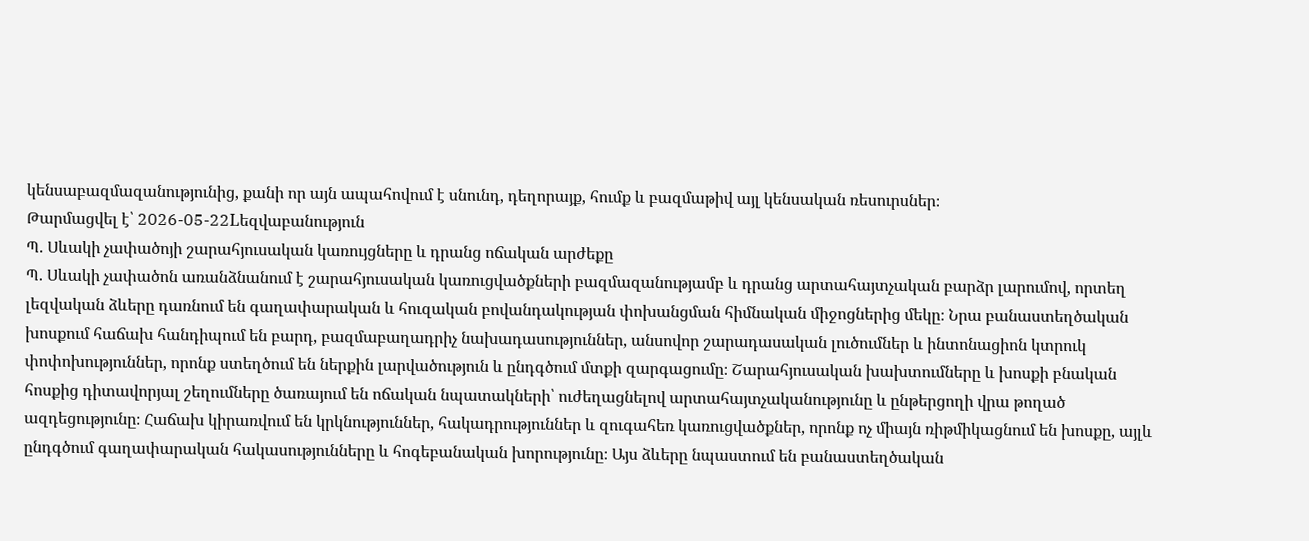կենսաբազմազանությունից, քանի որ այն ապահովում է սնունդ, դեղորայք, հումք և բազմաթիվ այլ կենսական ռեսուրսներ։
Թարմացվել է՝ 2026-05-22Lեզվաբանություն
Պ. Սևակի չափածոյի շարահյուսական կառույցները և դրանց ոճական արժեքը
Պ. Սևակի չափածոն առանձնանում է շարահյուսական կառուցվածքների բազմազանությամբ և դրանց արտահայտչական բարձր լարումով, որտեղ լեզվական ձևերը դառնում են գաղափարական և հուզական բովանդակության փոխանցման հիմնական միջոցներից մեկը։ Նրա բանաստեղծական խոսքում հաճախ հանդիպում են բարդ, բազմաբաղադրիչ նախադասություններ, անսովոր շարադասական լուծումներ և ինտոնացիոն կտրուկ փոփոխություններ, որոնք ստեղծում են ներքին լարվածություն և ընդգծում մտքի զարգացումը։ Շարահյուսական խախտումները և խոսքի բնական հոսքից դիտավորյալ շեղումները ծառայում են ոճական նպատակների՝ ուժեղացնելով արտահայտչականությունը և ընթերցողի վրա թողած ազդեցությունը։ Հաճախ կիրառվում են կրկնություններ, հակադրություններ և զուգահեռ կառուցվածքներ, որոնք ոչ միայն ռիթմիկացնում են խոսքը, այլև ընդգծում գաղափարական հակասությունները և հոգեբանական խորությունը։ Այս ձևերը նպաստում են բանաստեղծական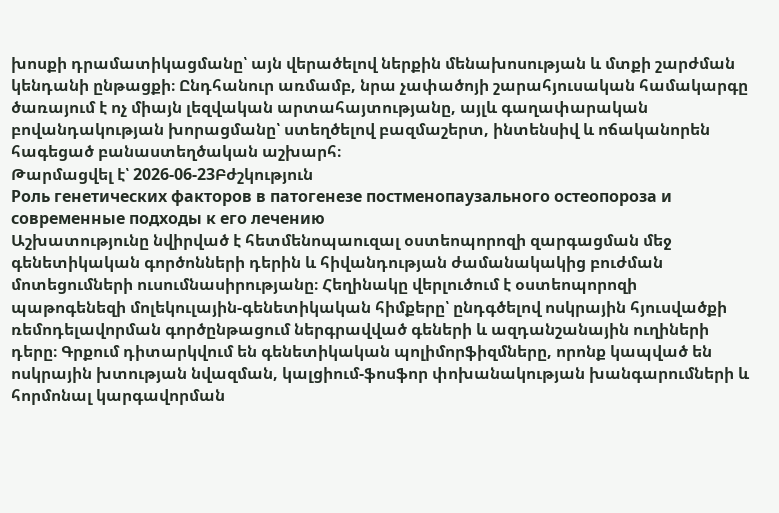խոսքի դրամատիկացմանը՝ այն վերածելով ներքին մենախոսության և մտքի շարժման կենդանի ընթացքի։ Ընդհանուր առմամբ, նրա չափածոյի շարահյուսական համակարգը ծառայում է ոչ միայն լեզվական արտահայտությանը, այլև գաղափարական բովանդակության խորացմանը՝ ստեղծելով բազմաշերտ, ինտենսիվ և ոճականորեն հագեցած բանաստեղծական աշխարհ։
Թարմացվել է՝ 2026-06-23Բժշկություն
Роль генетических факторов в патогенезе постменопаузального остеопороза и современные подходы к его лечению
Աշխատությունը նվիրված է հետմենոպաուզալ օստեոպորոզի զարգացման մեջ գենետիկական գործոնների դերին և հիվանդության ժամանակակից բուժման մոտեցումների ուսումնասիրությանը։ Հեղինակը վերլուծում է օստեոպորոզի պաթոգենեզի մոլեկուլային-գենետիկական հիմքերը՝ ընդգծելով ոսկրային հյուսվածքի ռեմոդելավորման գործընթացում ներգրավված գեների և ազդանշանային ուղիների դերը։ Գրքում դիտարկվում են գենետիկական պոլիմորֆիզմները, որոնք կապված են ոսկրային խտության նվազման, կալցիում-ֆոսֆոր փոխանակության խանգարումների և հորմոնալ կարգավորման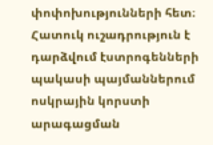փոփոխությունների հետ։ Հատուկ ուշադրություն է դարձվում էստրոգենների պակասի պայմաններում ոսկրային կորստի արագացման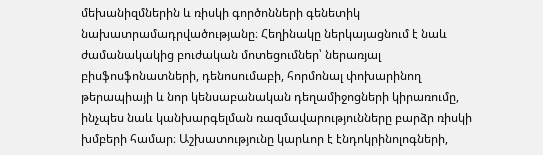մեխանիզմներին և ռիսկի գործոնների գենետիկ նախատրամադրվածությանը։ Հեղինակը ներկայացնում է նաև ժամանակակից բուժական մոտեցումներ՝ ներառյալ բիսֆոսֆոնատների, դենոսումաբի, հորմոնալ փոխարինող թերապիայի և նոր կենսաբանական դեղամիջոցների կիրառումը, ինչպես նաև կանխարգելման ռազմավարությունները բարձր ռիսկի խմբերի համար։ Աշխատությունը կարևոր է էնդոկրինոլոգների,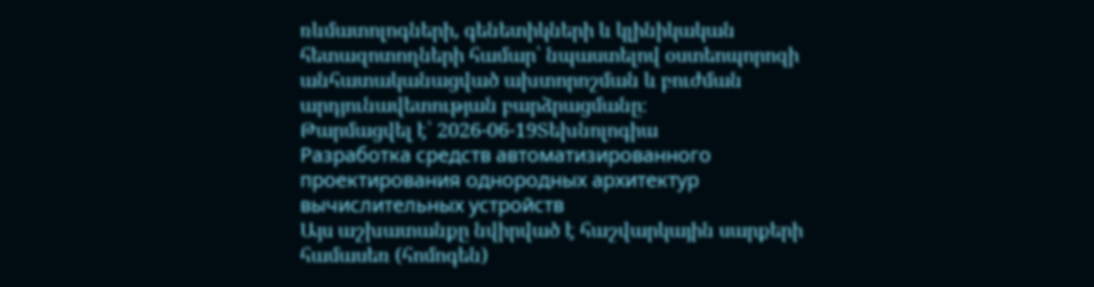ռևմատոլոգների, գենետիկների և կլինիկական հետազոտողների համար՝ նպաստելով օստեոպորոզի անհատականացված ախտորոշման և բուժման արդյունավետության բարձրացմանը։
Թարմացվել է՝ 2026-06-19Տեխնոլոգիա
Разработка средств автоматизированного проектирования однородных архитектур вычислительных устройств
Այս աշխատանքը նվիրված է հաշվարկային սարքերի համասեռ (հոմոգեն)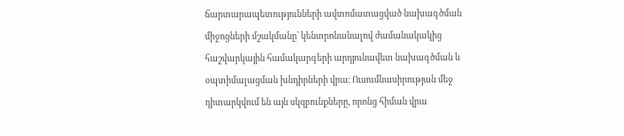ճարտարապետությունների ավտոմատացված նախագծման միջոցների մշակմանը՝ կենտրոնանալով ժամանակակից հաշվարկային համակարգերի արդյունավետ նախագծման և օպտիմալացման խնդիրների վրա։ Ուսումնասիրության մեջ դիտարկվում են այն սկզբունքները, որոնց հիման վրա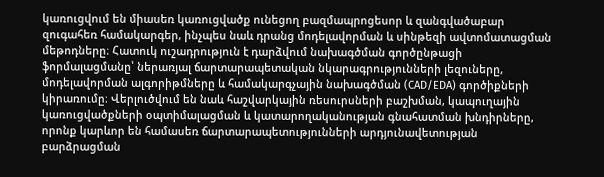կառուցվում են միասեռ կառուցվածք ունեցող բազմապրոցեսոր և զանգվածաբար զուգահեռ համակարգեր, ինչպես նաև դրանց մոդելավորման և սինթեզի ավտոմատացման մեթոդները։ Հատուկ ուշադրություն է դարձվում նախագծման գործընթացի ֆորմալացմանը՝ ներառյալ ճարտարապետական նկարագրությունների լեզուները, մոդելավորման ալգորիթմները և համակարգչային նախագծման (CAD/EDA) գործիքների կիրառումը։ Վերլուծվում են նաև հաշվարկային ռեսուրսների բաշխման, կապուղային կառուցվածքների օպտիմալացման և կատարողականության գնահատման խնդիրները, որոնք կարևոր են համասեռ ճարտարապետությունների արդյունավետության բարձրացման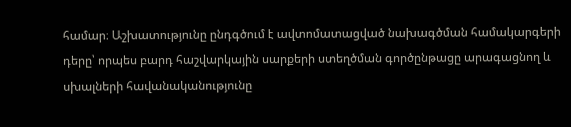համար։ Աշխատությունը ընդգծում է ավտոմատացված նախագծման համակարգերի դերը՝ որպես բարդ հաշվարկային սարքերի ստեղծման գործընթացը արագացնող և սխալների հավանականությունը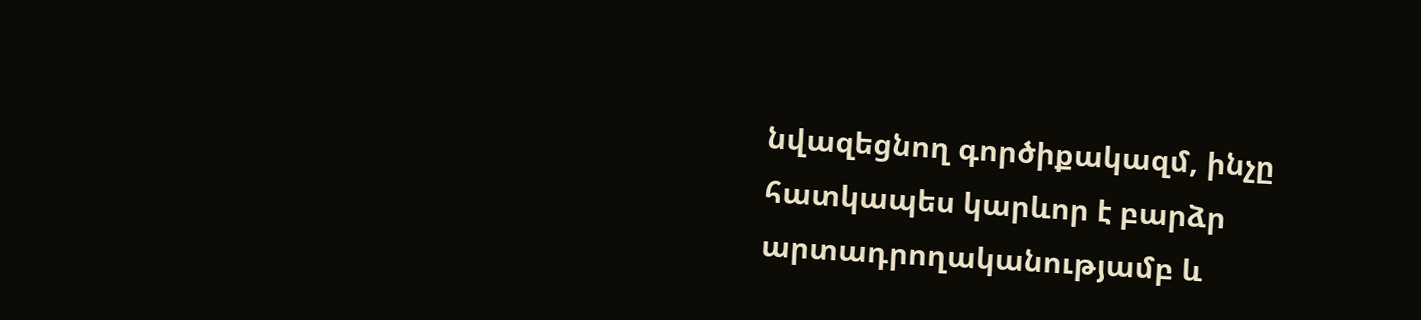նվազեցնող գործիքակազմ, ինչը հատկապես կարևոր է բարձր արտադրողականությամբ և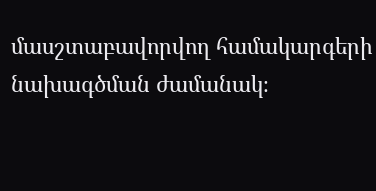մասշտաբավորվող համակարգերի նախագծման ժամանակ։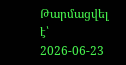Թարմացվել է՝ 2026-06-23